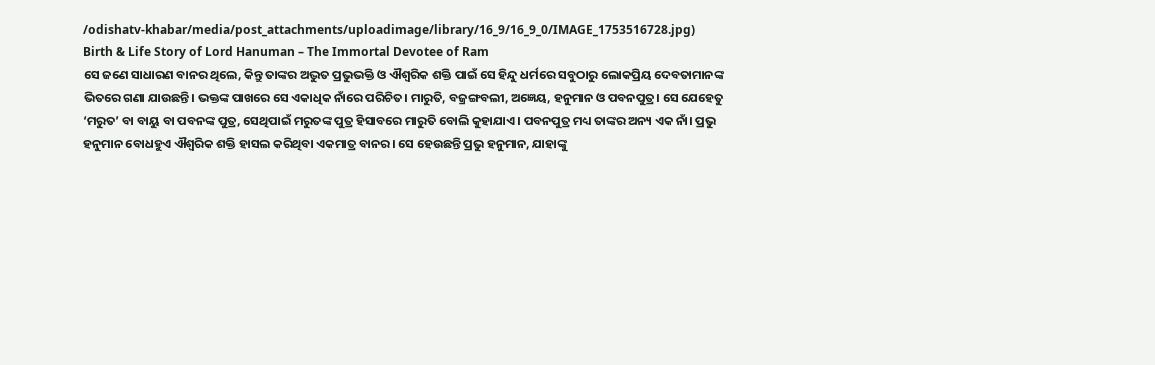/odishatv-khabar/media/post_attachments/uploadimage/library/16_9/16_9_0/IMAGE_1753516728.jpg)
Birth & Life Story of Lord Hanuman – The Immortal Devotee of Ram
ସେ ଜଣେ ସାଧାରଣ ବାନର ଥିଲେ, କିନ୍ତୁ ତାଙ୍କର ଅଦ୍ଭୁତ ପ୍ରଭୁଭକ୍ତି ଓ ଐଶ୍ୱରିକ ଶକ୍ତି ପାଇଁ ସେ ହିନ୍ଦୁ ଧର୍ମରେ ସବୁଠାରୁ ଲୋକପ୍ରିୟ ଦେବତାମାନଙ୍କ ଭିତରେ ଗଣା ଯାଉଛନ୍ତି। ଭକ୍ତଙ୍କ ପାଖରେ ସେ ଏକାଧିକ ନାଁରେ ପରିଚିତ। ମାରୁତି, ବଜ୍ରଙ୍ଗବଲୀ, ଅଜ୍ଞେୟ, ହନୁମାନ ଓ ପବନପୁତ୍ର। ସେ ଯେହେତୁ ‘ମରୁତ’ ବା ବାୟୁ ବା ପବନଙ୍କ ପୁତ୍ର, ସେଥିପାଇଁ ମରୁତଙ୍କ ପୁତ୍ର ହିସାବରେ ମାରୁତି ବୋଲି କୁହାଯାଏ। ପବନପୁତ୍ର ମଧ୍ୟ ତାଙ୍କର ଅନ୍ୟ ଏକ ନାଁ। ପ୍ରଭୁ ହନୁମାନ ବୋଧହୁଏ ଐଶ୍ୱରିକ ଶକ୍ତି ହାସଲ କରିଥିବା ଏକମାତ୍ର ବାନର। ସେ ହେଉଛନ୍ତି ପ୍ରଭୁ ହନୁମାନ, ଯାହାଙ୍କୁ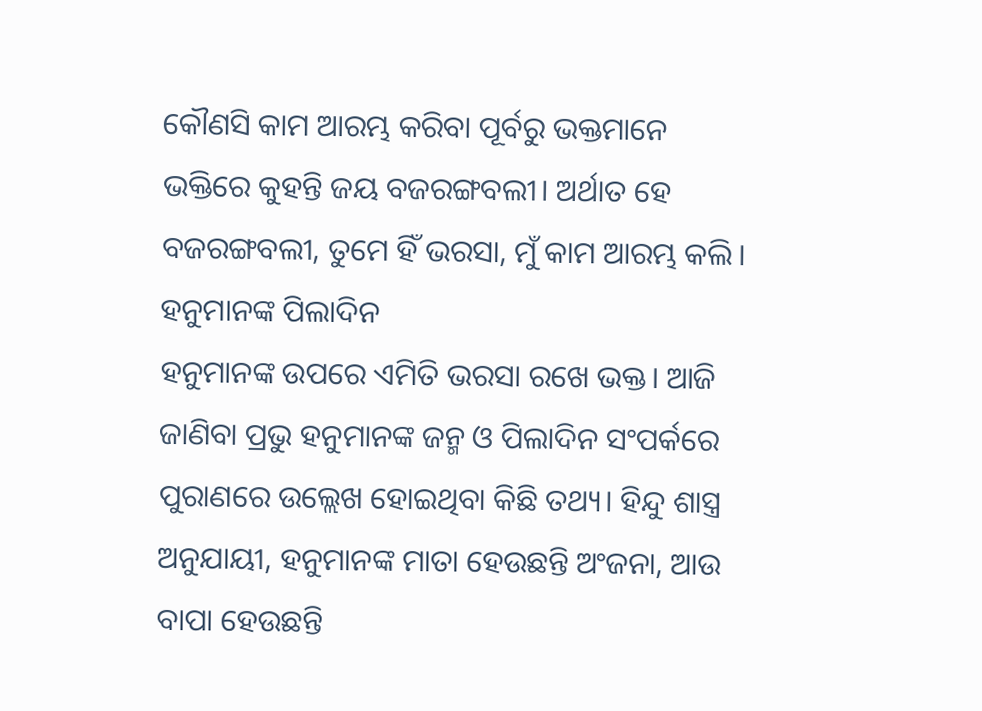କୌଣସି କାମ ଆରମ୍ଭ କରିବା ପୂର୍ବରୁ ଭକ୍ତମାନେ ଭକ୍ତିରେ କୁହନ୍ତି ଜୟ ବଜରଙ୍ଗବଲୀ। ଅର୍ଥାତ ହେ ବଜରଙ୍ଗବଲୀ, ତୁମେ ହିଁ ଭରସା, ମୁଁ କାମ ଆରମ୍ଭ କଲି।
ହନୁମାନଙ୍କ ପିଲାଦିନ
ହନୁମାନଙ୍କ ଉପରେ ଏମିତି ଭରସା ରଖେ ଭକ୍ତ। ଆଜି ଜାଣିବା ପ୍ରଭୁ ହନୁମାନଙ୍କ ଜନ୍ମ ଓ ପିଲାଦିନ ସଂପର୍କରେ ପୁରାଣରେ ଉଲ୍ଲେଖ ହୋଇଥିବା କିଛି ତଥ୍ୟ। ହିନ୍ଦୁ ଶାସ୍ତ୍ର ଅନୁଯାୟୀ, ହନୁମାନଙ୍କ ମାତା ହେଉଛନ୍ତି ଅଂଜନା, ଆଉ ବାପା ହେଉଛନ୍ତି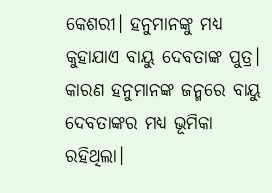କେଶରୀ। ହନୁମାନଙ୍କୁ ମଧ୍ୟ କୁହାଯାଏ ବାୟୁ ଦେବତାଙ୍କ ପୁତ୍ର। କାରଣ ହନୁମାନଙ୍କ ଜନ୍ମରେ ବାୟୁ ଦେବତାଙ୍କର ମଧ୍ୟ ଭୂମିକା ରହିଥିଲା।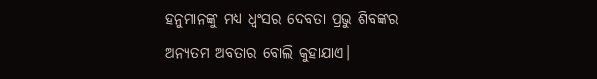ହନୁମାନଙ୍କୁ ମଧ୍ୟ ଧ୍ୱଂସର ଦେବତା ପ୍ରଭୁ ଶିବଙ୍କର ଅନ୍ୟତମ ଅବତାର ବୋଲି କୁହାଯାଏ।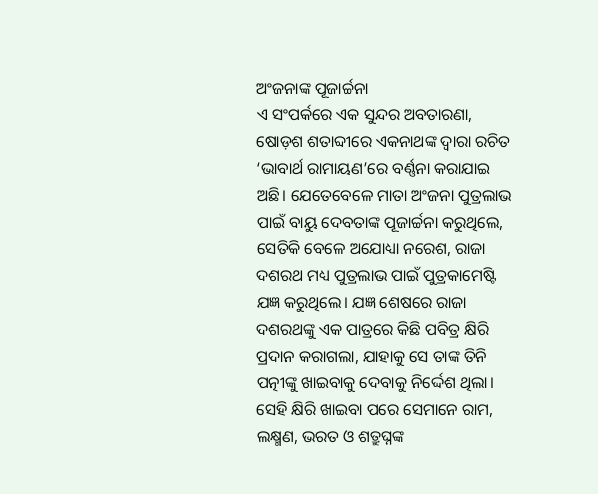ଅଂଜନାଙ୍କ ପୂଜାର୍ଚ୍ଚନା
ଏ ସଂପର୍କରେ ଏକ ସୁନ୍ଦର ଅବତାରଣା, ଷୋଡ଼ଶ ଶତାବ୍ଦୀରେ ଏକନାଥଙ୍କ ଦ୍ୱାରା ରଚିତ ‘ଭାବାର୍ଥ ରାମାୟଣ’ରେ ବର୍ଣ୍ଣନା କରାଯାଇ ଅଛି। ଯେତେବେଳେ ମାତା ଅଂଜନା ପୁତ୍ରଲାଭ ପାଇଁ ବାୟୁ ଦେବତାଙ୍କ ପୂଜାର୍ଚ୍ଚନା କରୁଥିଲେ, ସେତିକି ବେଳେ ଅଯୋଧ୍ୟା ନରେଶ, ରାଜା ଦଶରଥ ମଧ୍ୟ ପୁତ୍ରଲାଭ ପାଇଁ ପୁତ୍ରକାମେଷ୍ଟି ଯଜ୍ଞ କରୁଥିଲେ। ଯଜ୍ଞ ଶେଷରେ ରାଜା ଦଶରଥଙ୍କୁ ଏକ ପାତ୍ରରେ କିଛି ପବିତ୍ର କ୍ଷିରି ପ୍ରଦାନ କରାଗଲା, ଯାହାକୁ ସେ ତାଙ୍କ ତିନି ପତ୍ନୀଙ୍କୁ ଖାଇବାକୁ ଦେବାକୁ ନିର୍ଦ୍ଦେଶ ଥିଲା। ସେହି କ୍ଷିରି ଖାଇବା ପରେ ସେମାନେ ରାମ, ଲକ୍ଷ୍ମଣ, ଭରତ ଓ ଶତ୍ରୁଘ୍ନଙ୍କ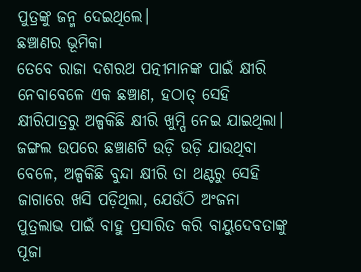ପୁତ୍ରଙ୍କୁ ଜନ୍ମ ଦେଇଥିଲେ।
ଛଞ୍ଚାଣର ଭୂମିକା
ତେବେ ରାଜା ଦଶରଥ ପତ୍ନୀମାନଙ୍କ ପାଇଁ କ୍ଷୀରି ନେବାବେଳେ ଏକ ଛଞ୍ଚାଣ, ହଠାତ୍ ସେହି କ୍ଷୀରିପାତ୍ରରୁ ଅଳ୍ପକିଛି କ୍ଷୀରି ଖୁମ୍ପି ନେଇ ଯାଇଥିଲା। ଜଙ୍ଗଲ ଉପରେ ଛଞ୍ଚାଣଟି ଉଡ଼ି ଉଡ଼ି ଯାଉଥିବା ବେଳେ, ଅଳ୍ପକିଛି ବୁନ୍ଦା କ୍ଷୀରି ତା ଥଣ୍ଟରୁ ସେହି ଜାଗାରେ ଖସି ପଡ଼ିଥିଲା, ଯେଉଁଠି ଅଂଜନା ପୁତ୍ରଲାଭ ପାଇଁ ବାହୁ ପ୍ରସାରିତ କରି ବାୟୁଦେବତାଙ୍କୁ ପୂଜା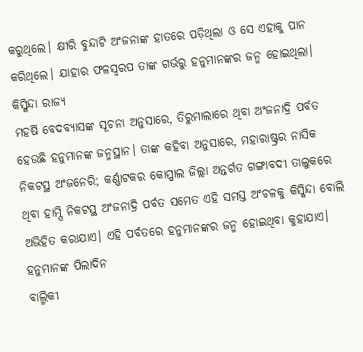କରୁଥିଲେ। କ୍ଷୀରି ବୁନ୍ଦାଟି ଅଂଜନାଙ୍କ ହାତରେ ପଡ଼ିଥିଲା ଓ ସେ ଏହାକୁ ପାନ କରିଥିଲେ। ଯାହାର ଫଳସ୍ୱରପ ତାଙ୍କ ଗର୍ଭରୁ ହନୁମାନଙ୍କର ଜନ୍ମ ହୋଇଥିଲା।
କିସ୍କିନ୍ଦା ରାଜ୍ୟ
ମହର୍ଷି ବେଦବ୍ୟାସଙ୍କ ସୂଚନା ଅନୁସାରେ, ତିରୁମାଲାରେ ଥିବା ଅଂଜନାଦ୍ରି ପର୍ବତ ହେଉଛି ହନୁମାନଙ୍କ ଜନ୍ମସ୍ଥାନ। ତାଙ୍କ କହିବା ଅନୁସାରେ, ମହାରାଷ୍ଟ୍ରର ନାସିକ ନିକଟସ୍ଥ ଅଂଜନେରି; କର୍ଣ୍ଣାଟକର କୋପ୍ପାଲ ଜିଲ୍ଲା ଅନ୍ତର୍ଗତ ଗଙ୍ଗାବଦୀ ତାଲୁକରେ ଥିବା ହାମ୍ପି ନିକଟସ୍ଥ ଅଂଜନାଦ୍ରି ପର୍ବତ ସମେତ ଏହି ସମସ୍ତ ଅଂଚଳକୁ କିସ୍କିନ୍ଦା ବୋଲି ଅଭିହିତ କରାଯାଏ। ଏହି ପର୍ବତରେ ହନୁମାନଙ୍କର ଜନ୍ମ ହୋଇଥିବା କୁହାଯାଏ।
ହନୁମାନଙ୍କ ପିଲାଦିନ
ବାଲ୍ମିକୀ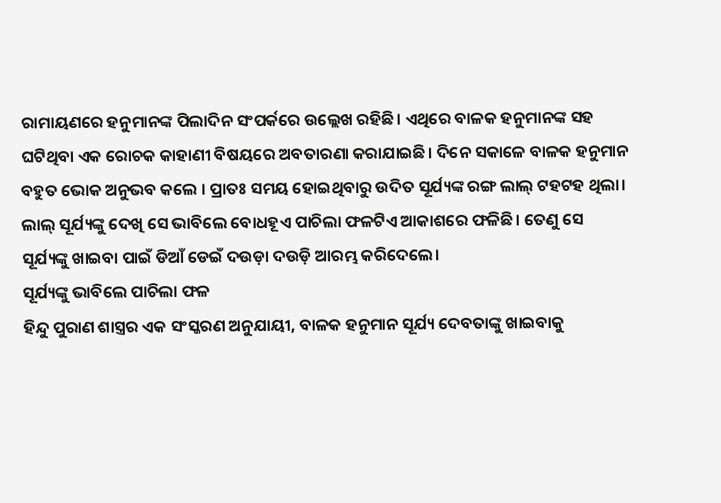ରାମାୟଣରେ ହନୁମାନଙ୍କ ପିଲାଦିନ ସଂପର୍କରେ ଉଲ୍ଲେଖ ରହିଛି। ଏଥିରେ ବାଳକ ହନୁମାନଙ୍କ ସହ ଘଟିଥିବା ଏକ ରୋଚକ କାହାଣୀ ବିଷୟରେ ଅବତାରଣା କରାଯାଇଛି। ଦିନେ ସକାଳେ ବାଳକ ହନୁମାନ ବହୁତ ଭୋକ ଅନୁଭବ କଲେ । ପ୍ରାତଃ ସମୟ ହୋଇଥିବାରୁ ଉଦିତ ସୂର୍ଯ୍ୟଙ୍କ ରଙ୍ଗ ଲାଲ୍ ଟହଟହ ଥିଲା। ଲାଲ୍ ସୂର୍ଯ୍ୟଙ୍କୁ ଦେଖି ସେ ଭାବିଲେ ବୋଧହୂଏ ପାଚିଲା ଫଳଟିଏ ଆକାଶରେ ଫଳିଛି। ତେଣୁ ସେ ସୂର୍ଯ୍ୟଙ୍କୁ ଖାଇବା ପାଇଁ ଡିଆଁ ଡେଇଁ ଦଉଡ଼ା ଦଉଡ଼ି ଆରମ୍ଭ କରିଦେଲେ।
ସୂର୍ଯ୍ୟଙ୍କୁ ଭାବିଲେ ପାଚିଲା ଫଳ
ହିନ୍ଦୁ ପୁରାଣ ଶାସ୍ତ୍ରର ଏକ ସଂସ୍କରଣ ଅନୁଯାୟୀ, ବାଳକ ହନୁମାନ ସୂର୍ଯ୍ୟ ଦେବତାଙ୍କୁ ଖାଇବାକୁ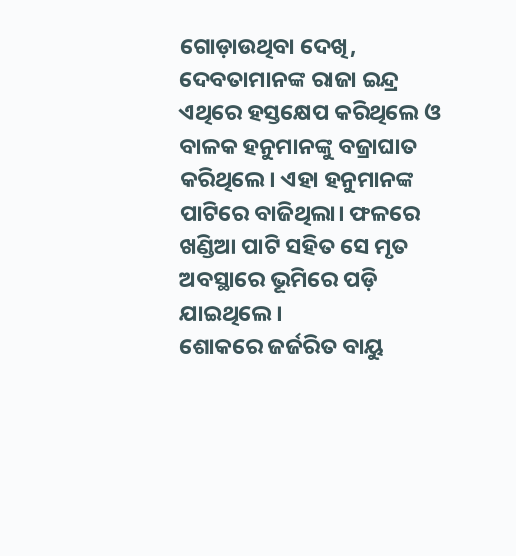ଗୋଡ଼ାଉଥିବା ଦେଖି, ଦେବତାମାନଙ୍କ ରାଜା ଇନ୍ଦ୍ର ଏଥିରେ ହସ୍ତକ୍ଷେପ କରିଥିଲେ ଓ ବାଳକ ହନୁମାନଙ୍କୁ ବଜ୍ରାଘାତ କରିଥିଲେ। ଏହା ହନୁମାନଙ୍କ ପାଟିରେ ବାଜିଥିଲା। ଫଳରେ ଖଣ୍ଡିଆ ପାଟି ସହିତ ସେ ମୃତ ଅବସ୍ଥାରେ ଭୂମିରେ ପଡ଼ି ଯାଇଥିଲେ।
ଶୋକରେ ଜର୍ଜରିତ ବାୟୁ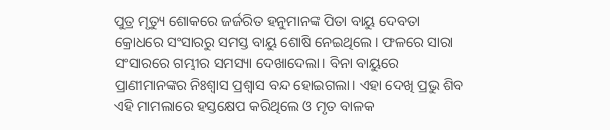ପୁତ୍ର ମୃତ୍ୟୁ ଶୋକରେ ଜର୍ଜରିତ ହନୁମାନଙ୍କ ପିତା ବାୟୁ ଦେବତା କ୍ରୋଧରେ ସଂସାରରୁ ସମସ୍ତ ବାୟୁ ଶୋଷି ନେଇଥିଲେ। ଫଳରେ ସାରା ସଂସାରରେ ଗମ୍ଭୀର ସମସ୍ୟା ଦେଖାଦେଲା। ବିନା ବାୟୁରେ ପ୍ରାଣୀମାନଙ୍କର ନିଃଶ୍ୱାସ ପ୍ରଶ୍ୱାସ ବନ୍ଦ ହୋଇଗଲା। ଏହା ଦେଖି ପ୍ରଭୁ ଶିବ ଏହି ମାମଲାରେ ହସ୍ତକ୍ଷେପ କରିଥିଲେ ଓ ମୃତ ବାଳକ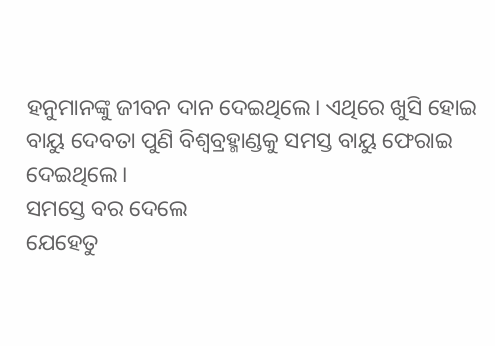ହନୁମାନଙ୍କୁ ଜୀବନ ଦାନ ଦେଇଥିଲେ। ଏଥିରେ ଖୁସି ହୋଇ ବାୟୁ ଦେବତା ପୁଣି ବିଶ୍ୱବ୍ରହ୍ମାଣ୍ଡକୁ ସମସ୍ତ ବାୟୁ ଫେରାଇ ଦେଇଥିଲେ।
ସମସ୍ତେ ବର ଦେଲେ
ଯେହେତୁ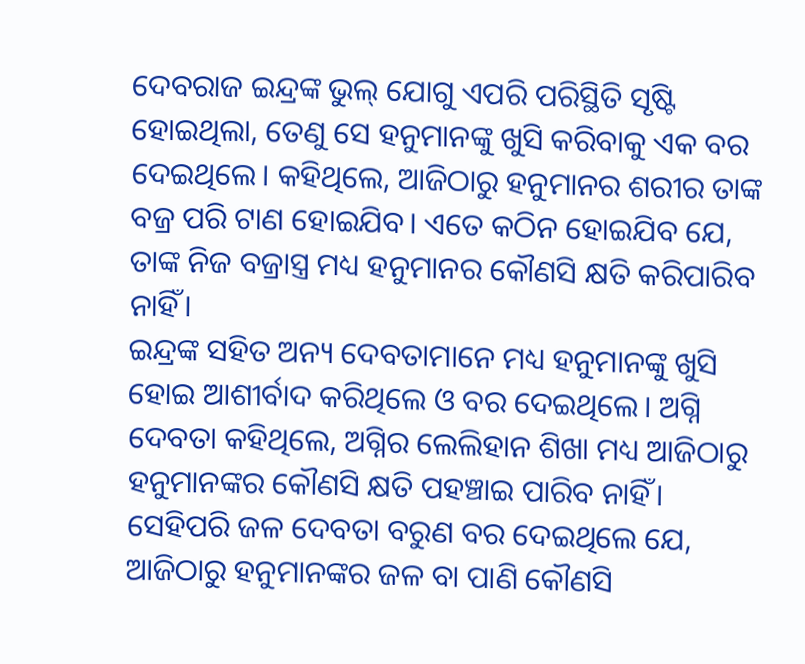ଦେବରାଜ ଇନ୍ଦ୍ରଙ୍କ ଭୁଲ୍ ଯୋଗୁ ଏପରି ପରିସ୍ଥିତି ସୃଷ୍ଟି ହୋଇଥିଲା, ତେଣୁ ସେ ହନୁମାନଙ୍କୁ ଖୁସି କରିବାକୁ ଏକ ବର ଦେଇଥିଲେ। କହିଥିଲେ, ଆଜିଠାରୁ ହନୁମାନର ଶରୀର ତାଙ୍କ ବଜ୍ର ପରି ଟାଣ ହୋଇଯିବ। ଏତେ କଠିନ ହୋଇଯିବ ଯେ, ତାଙ୍କ ନିଜ ବଜ୍ରାସ୍ତ୍ର ମଧ୍ୟ ହନୁମାନର କୌଣସି କ୍ଷତି କରିପାରିବ ନାହିଁ।
ଇନ୍ଦ୍ରଙ୍କ ସହିତ ଅନ୍ୟ ଦେବତାମାନେ ମଧ୍ୟ ହନୁମାନଙ୍କୁ ଖୁସି ହୋଇ ଆଶୀର୍ବାଦ କରିଥିଲେ ଓ ବର ଦେଇଥିଲେ। ଅଗ୍ନି ଦେବତା କହିଥିଲେ, ଅଗ୍ନିର ଲେଲିହାନ ଶିଖା ମଧ୍ୟ ଆଜିଠାରୁ ହନୁମାନଙ୍କର କୌଣସି କ୍ଷତି ପହଞ୍ଚାଇ ପାରିବ ନାହିଁ। ସେହିପରି ଜଳ ଦେବତା ବରୁଣ ବର ଦେଇଥିଲେ ଯେ, ଆଜିଠାରୁ ହନୁମାନଙ୍କର ଜଳ ବା ପାଣି କୌଣସି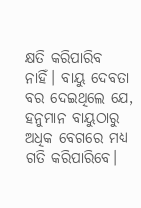କ୍ଷତି କରିପାରିବ ନାହିଁ। ବାୟୁ ଦେବତା ବର ଦେଇଥିଲେ ଯେ, ହନୁମାନ ବାୟୁଠାରୁ ଅଧିକ ବେଗରେ ମଧ୍ୟ ଗତି କରିପାରିବେ।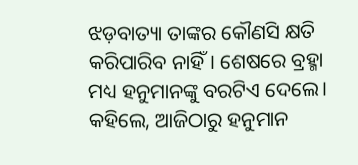ଝଡ଼ବାତ୍ୟା ତାଙ୍କର କୌଣସି କ୍ଷତି କରିପାରିବ ନାହିଁ। ଶେଷରେ ବ୍ରହ୍ମା ମଧ୍ୟ ହନୁମାନଙ୍କୁ ବରଟିଏ ଦେଲେ। କହିଲେ, ଆଜିଠାରୁ ହନୁମାନ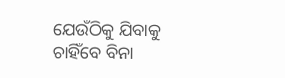ଯେଉଁଠିକୁ ଯିବାକୁ ଚାହିଁବେ ବିନା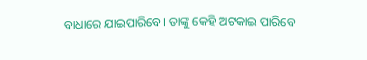ବାଧାରେ ଯାଇପାରିବେ। ତାଙ୍କୁ କେହି ଅଟକାଇ ପାରିବେ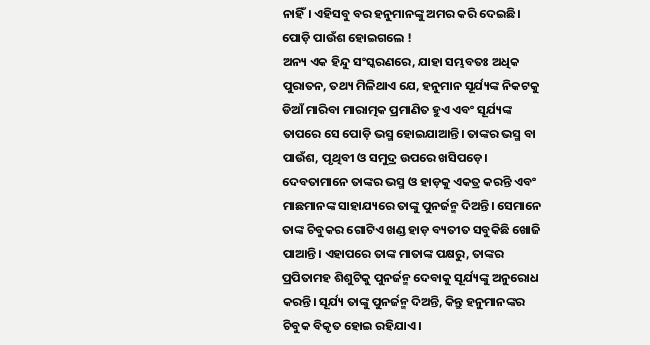ନାହିଁ। ଏହିସବୁ ବର ହନୁମାନଙ୍କୁ ଅମର କରି ଦେଇଛି।
ପୋଡ଼ି ପାଉଁଶ ହୋଇଗଲେ !
ଅନ୍ୟ ଏକ ହିନ୍ଦୁ ସଂସ୍କରଣରେ, ଯାହା ସମ୍ଭବତଃ ଅଧିକ ପୁରାତନ, ତଥ୍ୟ ମିଳିଥାଏ ଯେ, ହନୁମାନ ସୂର୍ଯ୍ୟଙ୍କ ନିକଟକୁ ଡିଆଁ ମାରିବା ମାରାତ୍ମକ ପ୍ରମାଣିତ ହୁଏ ଏବଂ ସୂର୍ଯ୍ୟଙ୍କ ତାପରେ ସେ ପୋଡ଼ି ଭସ୍ମ ହୋଇଯାଆନ୍ତି। ତାଙ୍କର ଭସ୍ମ ବା ପାଉଁଶ, ପୃଥିବୀ ଓ ସମୁଦ୍ର ଉପରେ ଖସିପଡ଼େ। ଦେବତାମାନେ ତାଙ୍କର ଭସ୍ମ ଓ ହାଡ଼କୁ ଏକତ୍ର କରନ୍ତି ଏବଂ ମାଛମାନଙ୍କ ସାହାଯ୍ୟରେ ତାଙ୍କୁ ପୁନର୍ଜନ୍ମ ଦିଅନ୍ତି। ସେମାନେ ତାଙ୍କ ଚିବୁକର ଗୋଟିଏ ଖଣ୍ଡ ହାଡ଼ ବ୍ୟତୀତ ସବୁକିଛି ଖୋଜି ପାଆନ୍ତି। ଏହାପରେ ତାଙ୍କ ମାତାଙ୍କ ପକ୍ଷରୁ, ତାଙ୍କର ପ୍ରପିତାମହ ଶିଶୁଟିକୁ ପୁନର୍ଜନ୍ମ ଦେବାକୁ ସୂର୍ଯ୍ୟଙ୍କୁ ଅନୁରୋଧ କରନ୍ତି। ସୂର୍ଯ୍ୟ ତାଙ୍କୁ ପୁନର୍ଜନ୍ମ ଦିଅନ୍ତି, କିନ୍ତୁ ହନୁମାନଙ୍କର ଚିବୁକ ବିକୃତ ହୋଇ ରହିଯାଏ।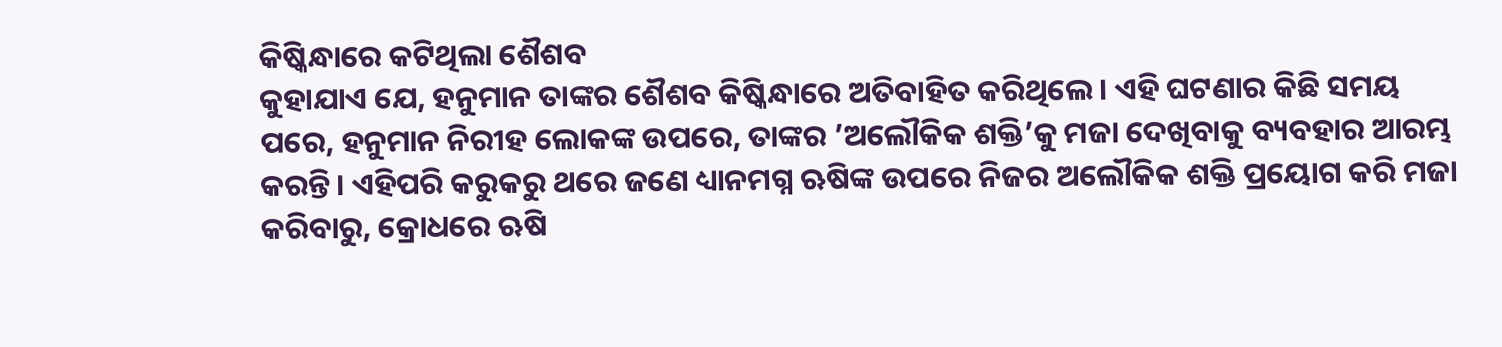କିଷ୍କିନ୍ଧାରେ କଟିଥିଲା ଶୈଶବ
କୁହାଯାଏ ଯେ, ହନୁମାନ ତାଙ୍କର ଶୈଶବ କିଷ୍କିନ୍ଧାରେ ଅତିବାହିତ କରିଥିଲେ। ଏହି ଘଟଣାର କିଛି ସମୟ ପରେ, ହନୁମାନ ନିରୀହ ଲୋକଙ୍କ ଉପରେ, ତାଙ୍କର ’ଅଲୌକିକ ଶକ୍ତି’କୁ ମଜା ଦେଖିବାକୁ ବ୍ୟବହାର ଆରମ୍ଭ କରନ୍ତି। ଏହିପରି କରୁକରୁ ଥରେ ଜଣେ ଧ୍ୟାନମଗ୍ନ ଋଷିଙ୍କ ଉପରେ ନିଜର ଅଲୌକିକ ଶକ୍ତି ପ୍ରୟୋଗ କରି ମଜା କରିବାରୁ, କ୍ରୋଧରେ ଋଷି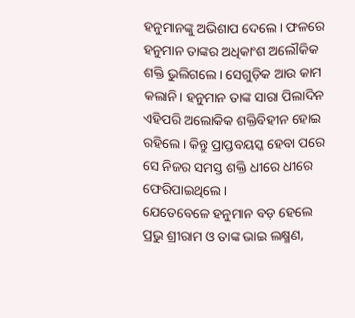ହନୁମାନଙ୍କୁ ଅଭିଶାପ ଦେଲେ। ଫଳରେ ହନୁମାନ ତାଙ୍କର ଅଧିକାଂଶ ଅଲୌକିକ ଶକ୍ତି ଭୁଲିଗଲେ। ସେଗୁଡ଼ିକ ଆଉ କାମ କଲାନି। ହନୁମାନ ତାଙ୍କ ସାରା ପିଲାଦିନ ଏହିପରି ଅଲୋକିକ ଶକ୍ତିବିହୀନ ହୋଇ ରହିଲେ। କିନ୍ତୁ ପ୍ରାପ୍ତବୟସ୍କ ହେବା ପରେ ସେ ନିଜର ସମସ୍ତ ଶକ୍ତି ଧୀରେ ଧୀରେ ଫେରିପାଇଥିଲେ।
ଯେତେବେଳେ ହନୁମାନ ବଡ଼ ହେଲେ
ପ୍ରଭୁ ଶ୍ରୀରାମ ଓ ତାଙ୍କ ଭାଇ ଲକ୍ଷ୍ମଣ,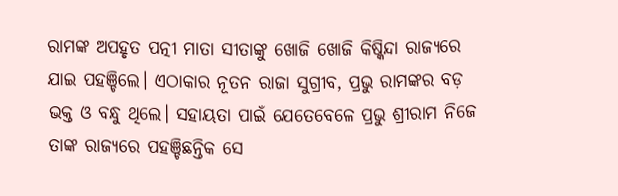ରାମଙ୍କ ଅପହୃତ ପତ୍ନୀ ମାତା ସୀତାଙ୍କୁ ଖୋଜି ଖୋଜି କିଷ୍କିନ୍ଦା ରାଜ୍ୟରେ ଯାଇ ପହଞ୍ଚିଲେ। ଏଠାକାର ନୂତନ ରାଜା ସୁଗ୍ରୀବ, ପ୍ରଭୁ ରାମଙ୍କର ବଡ଼ ଭକ୍ତ ଓ ବନ୍ଧୁ ଥିଲେ। ସହାୟତା ପାଇଁ ଯେତେବେଳେ ପ୍ରଭୁ ଶ୍ରୀରାମ ନିଜେ ତାଙ୍କ ରାଜ୍ୟରେ ପହଞ୍ଚିଛନ୍ତିକ ସେ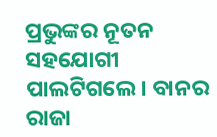ପ୍ରଭୁଙ୍କର ନୂତନ ସହଯୋଗୀ ପାଲଟିଗଲେ। ବାନର ରାଜା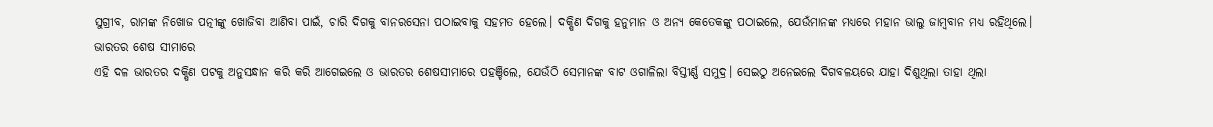ସୁଗ୍ରୀବ, ରାମଙ୍କ ନିଖୋଜ ପତ୍ନୀଙ୍କୁ ଖୋଜିବା ଆଣିବା ପାଇଁ, ଚାରି ଦିଗକୁ ବାନରସେନା ପଠାଇବାକୁ ସହମତ ହେଲେ। ଦକ୍ଷିଣ ଦିଗକୁ ହନୁମାନ ଓ ଅନ୍ୟ କେତେକଙ୍କୁ ପଠାଇଲେ, ଯେଉଁମାନଙ୍କ ମଧ୍ୟରେ ମହାନ ଭାଲୁ ଜାମ୍ବବାନ ମଧ୍ୟ ରହିଥିଲେ।
ଭାରତର ଶେଷ ସୀମାରେ
ଏହି ଦଳ ଭାରତର ଦକ୍ଷିଣ ପଟକୁ ଅନୁସନ୍ଧାନ କରି କରି ଆଗେଇଲେ ଓ ଭାରତର ଶେଷସୀମାରେ ପହଞ୍ଚିଲେ, ଯେଉଁଠି ସେମାନଙ୍କ ବାଟ ଓଗାଳିଲା ବିସ୍ତୀର୍ଣ୍ଣ ସମୁଦ୍ର। ସେଇଠୁ ଅନେଇଲେ ଦିଗବଳୟରେ ଯାହା ଦିଶୁଥିଲା ତାହା ଥିଲା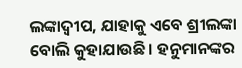ଲଙ୍କାଦ୍ୱୀପ, ଯାହାକୁ ଏବେ ଶ୍ରୀଲଙ୍କା ବୋଲି କୁହାଯାଉଛି। ହନୁମାନଙ୍କର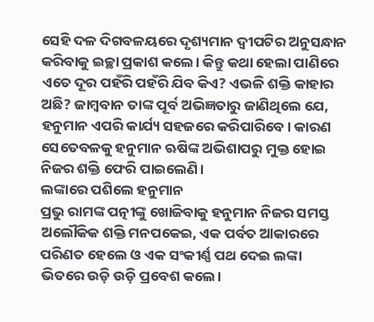ସେହି ଦଳ ଦିଗବଳୟରେ ଦୃଶ୍ୟମାନ ଦ୍ୱୀପଟିର ଅନୁସନ୍ଧାନ କରିବାକୁ ଇଚ୍ଛା ପ୍ରକାଶ କଲେ। କିନ୍ତୁ କଥା ହେଲା ପାଣିରେ ଏତେ ଦୂର ପହଁରି ପହଁରି ଯିବ କିଏ? ଏଭଳି ଶକ୍ତି କାହାର ଅଛି? ଜାମ୍ବବାନ ତାଙ୍କ ପୂର୍ବ ଅଭିଜ୍ଞତାରୁ ଜାଣିଥିଲେ ଯେ, ହନୁମାନ ଏପରି କାର୍ଯ୍ୟ ସହଜରେ କରିପାରିବେ। କାରଣ ସେତେବଳକୁ ହନୁମାନ ଋଷିଙ୍କ ଅଭିଶାପରୁ ମୁକ୍ତ ହୋଇ ନିଜର ଶକ୍ତି ଫେରି ପାଇଲେଣି।
ଲଙ୍କାରେ ପଶିଲେ ହନୁମାନ
ପ୍ରଭୁ ରାମଙ୍କ ପତ୍ନୀଙ୍କୁ ଖୋଜିବାକୁ ହନୁମାନ ନିଜର ସମସ୍ତ ଅଲୌକିକ ଶକ୍ତି ମନପକେଇ, ଏକ ପର୍ବତ ଆକାରରେ ପରିଣତ ହେଲେ ଓ ଏକ ସଂକୀର୍ଣ୍ଣ ପଥ ଦେଇ ଲଙ୍କା ଭିତରେ ଉଡ଼ି ଉଡ଼ି ପ୍ରବେଶ କଲେ।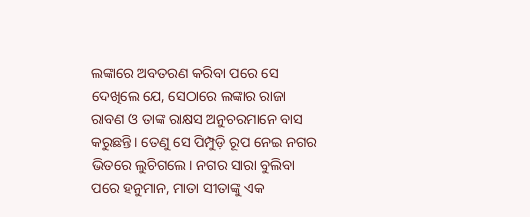ଲଙ୍କାରେ ଅବତରଣ କରିବା ପରେ ସେ ଦେଖିଲେ ଯେ, ସେଠାରେ ଲଙ୍କାର ରାଜା ରାବଣ ଓ ତାଙ୍କ ରାକ୍ଷସ ଅନୁଚରମାନେ ବାସ କରୁଛନ୍ତି। ତେଣୁ ସେ ପିମ୍ପୁଡ଼ି ରୂପ ନେଇ ନଗର ଭିତରେ ଲୁଚିଗଲେ। ନଗର ସାରା ବୁଲିବା ପରେ ହନୁମାନ, ମାତା ସୀତାଙ୍କୁ ଏକ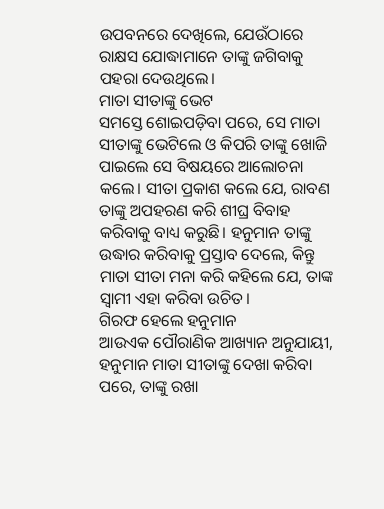ଉପବନରେ ଦେଖିଲେ, ଯେଉଁଠାରେ ରାକ୍ଷସ ଯୋଦ୍ଧାମାନେ ତାଙ୍କୁ ଜଗିବାକୁ ପହରା ଦେଉଥିଲେ।
ମାତା ସୀତାଙ୍କୁ ଭେଟ
ସମସ୍ତେ ଶୋଇପଡ଼ିବା ପରେ, ସେ ମାତା ସୀତାଙ୍କୁ ଭେଟିଲେ ଓ କିପରି ତାଙ୍କୁ ଖୋଜି ପାଇଲେ ସେ ବିଷୟରେ ଆଲୋଚନା କଲେ। ସୀତା ପ୍ରକାଶ କଲେ ଯେ, ରାବଣ ତାଙ୍କୁ ଅପହରଣ କରି ଶୀଘ୍ର ବିବାହ କରିବାକୁ ବାଧ୍ୟ କରୁଛି। ହନୁମାନ ତାଙ୍କୁ ଉଦ୍ଧାର କରିବାକୁ ପ୍ରସ୍ତାବ ଦେଲେ, କିନ୍ତୁ ମାତା ସୀତା ମନା କରି କହିଲେ ଯେ, ତାଙ୍କ ସ୍ୱାମୀ ଏହା କରିବା ଉଚିତ।
ଗିରଫ ହେଲେ ହନୁମାନ
ଆଉଏକ ପୌରାଣିକ ଆଖ୍ୟାନ ଅନୁଯାୟୀ, ହନୁମାନ ମାତା ସୀତାଙ୍କୁ ଦେଖା କରିବା ପରେ, ତାଙ୍କୁ ରଖା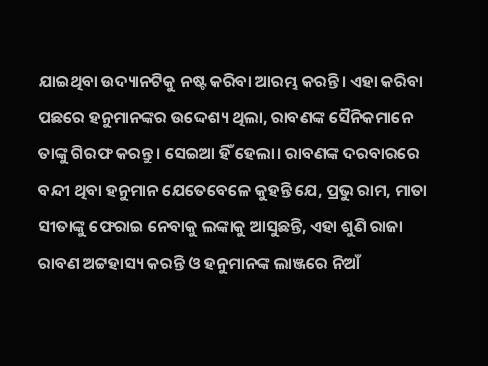ଯାଇଥିବା ଉଦ୍ୟାନଟିକୁ ନଷ୍ଟ କରିବା ଆରମ୍ଭ କରନ୍ତି। ଏହା କରିବା ପଛରେ ହନୁମାନଙ୍କର ଉଦ୍ଦେଶ୍ୟ ଥିଲା, ରାବଣଙ୍କ ସୈନିକମାନେ ତାଙ୍କୁ ଗିରଫ କରନ୍ତୁ। ସେଇଆ ହିଁ ହେଲା। ରାବଣଙ୍କ ଦରବାରରେ ବନ୍ଦୀ ଥିବା ହନୁମାନ ଯେତେବେଳେ କୁହନ୍ତି ଯେ, ପ୍ରଭୁ ରାମ, ମାତା ସୀତାଙ୍କୁ ଫେରାଇ ନେବାକୁ ଲଙ୍କାକୁ ଆସୁଛନ୍ତି, ଏହା ଶୁଣି ରାଜା ରାବଣ ଅଟ୍ଟହାସ୍ୟ କରନ୍ତି ଓ ହନୁମାନଙ୍କ ଲାଞ୍ଜରେ ନିଆଁ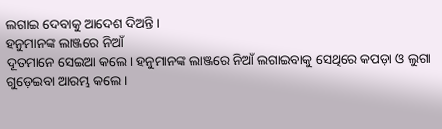ଲଗାଇ ଦେବାକୁ ଆଦେଶ ଦିଅନ୍ତି।
ହନୁମାନଙ୍କ ଲାଞ୍ଜରେ ନିଆଁ
ଦୂତମାନେ ସେଇଆ କଲେ। ହନୁମାନଙ୍କ ଲାଞ୍ଜରେ ନିଆଁ ଲଗାଇବାକୁ ସେଥିରେ କପଡ଼ା ଓ ଲୁଗା ଗୁଡ଼େଇବା ଆରମ୍ଭ କଲେ।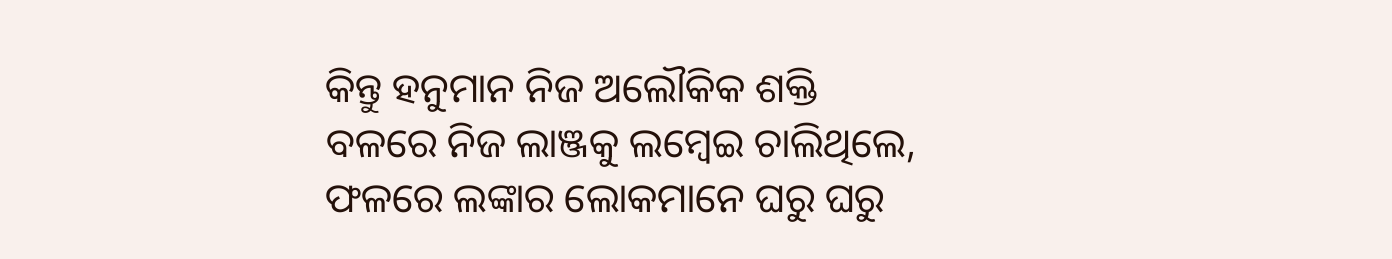କିନ୍ତୁ ହନୁମାନ ନିଜ ଅଲୌକିକ ଶକ୍ତି ବଳରେ ନିଜ ଲାଞ୍ଜକୁ ଲମ୍ବେଇ ଚାଲିଥିଲେ, ଫଳରେ ଲଙ୍କାର ଲୋକମାନେ ଘରୁ ଘରୁ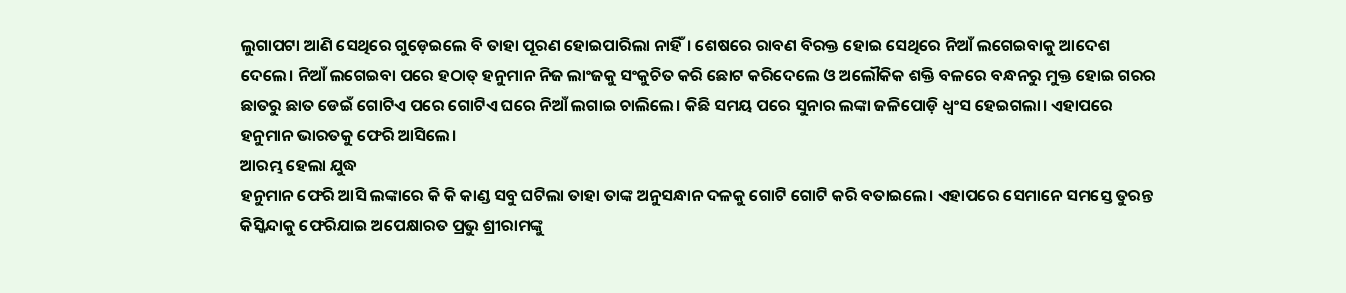ଲୁଗାପଟା ଆଣି ସେଥିରେ ଗୁଡ଼େଇଲେ ବି ତାହା ପୂରଣ ହୋଇପାରିଲା ନାହିଁ। ଶେଷରେ ରାବଣ ବିରକ୍ତ ହୋଇ ସେଥିରେ ନିଆଁ ଲଗେଇବାକୁ ଆଦେଶ ଦେଲେ। ନିଆଁ ଲଗେଇବା ପରେ ହଠାତ୍ ହନୁମାନ ନିଜ ଲାଂଜକୁ ସଂକୁଚିତ କରି ଛୋଟ କରିଦେଲେ ଓ ଅଲୌକିକ ଶକ୍ତି ବଳରେ ବନ୍ଧନରୁ ମୁକ୍ତ ହୋଇ ଗରର ଛାତରୁ ଛାତ ଡେଇଁ ଗୋଟିଏ ପରେ ଗୋଟିଏ ଘରେ ନିଆଁ ଲଗାଇ ଚାଲିଲେ। କିଛି ସମୟ ପରେ ସୁନାର ଲଙ୍କା ଜଳିପୋଡ଼ି ଧ୍ୱଂସ ହେଇଗଲା। ଏହାପରେ ହନୁମାନ ଭାରତକୁ ଫେରି ଆସିଲେ।
ଆରମ୍ଭ ହେଲା ଯୁଦ୍ଧ
ହନୁମାନ ଫେରି ଆସି ଲଙ୍କାରେ କି କି କାଣ୍ଡ ସବୁ ଘଟିଲା ତାହା ତାଙ୍କ ଅନୁସନ୍ଧାନ ଦଳକୁ ଗୋଟି ଗୋଟି କରି ବତାଇଲେ। ଏହାପରେ ସେମାନେ ସମସ୍ତେ ତୁରନ୍ତ କିସ୍କିନ୍ଦାକୁ ଫେରିଯାଇ ଅପେକ୍ଷାରତ ପ୍ରଭୁ ଶ୍ରୀରାମଙ୍କୁ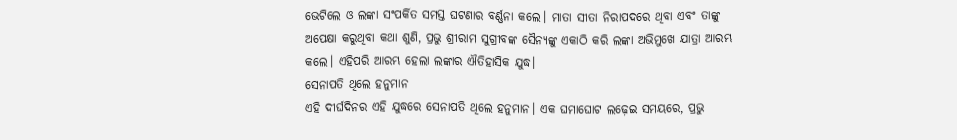ଭେଟିଲେ ଓ ଲଙ୍କା ସଂପର୍କିତ ସମସ୍ତ ଘଟଣାର ବର୍ଣ୍ଣନା କଲେ। ମାତା ସୀତା ନିରାପଦରେ ଥିବା ଏବଂ ତାଙ୍କୁ ଅପେକ୍ଷା କରୁଥିବା କଥା ଶୁଣି, ପ୍ରଭୁ ଶ୍ରୀରାମ ସୁଗ୍ରୀବଙ୍କ ସୈନ୍ୟଙ୍କୁ ଏକାଠି କରି ଲଙ୍କା ଅଭିମୁଖେ ଯାତ୍ରା ଆରମ୍ଭ କଲେ। ଏହିପରି ଆରମ୍ଭ ହେଲା ଲଙ୍କାର ଐତିହାସିକ ଯୁଦ୍ଧ।
ସେନାପତି ଥିଲେ ହନୁମାନ
ଏହି ଦୀର୍ଘଦିନର ଏହି ଯୁଦ୍ଧରେ ସେନାପତି ଥିଲେ ହନୁମାନ। ଏକ ଘମାଘୋଟ ଲଢ଼େଇ ସମୟରେ, ପ୍ରଭୁ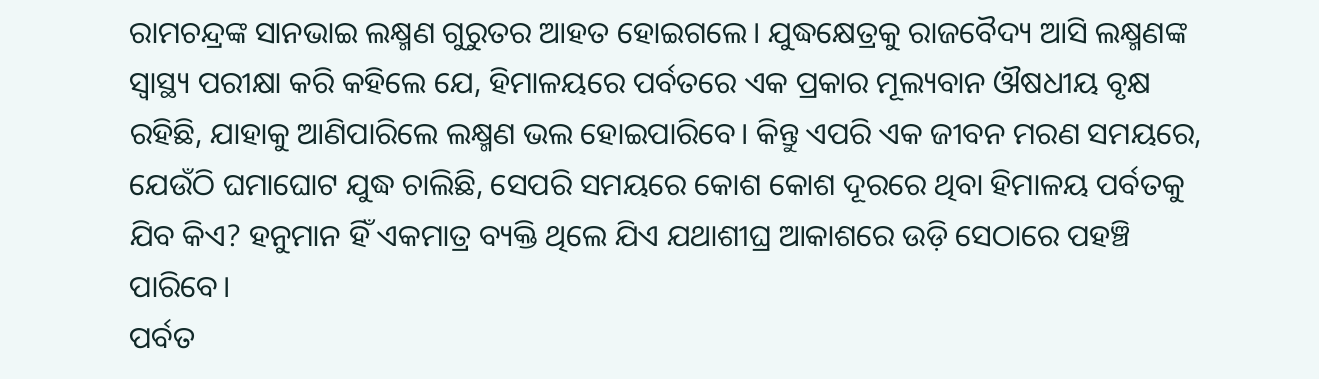ରାମଚନ୍ଦ୍ରଙ୍କ ସାନଭାଇ ଲକ୍ଷ୍ମଣ ଗୁରୁତର ଆହତ ହୋଇଗଲେ। ଯୁଦ୍ଧକ୍ଷେତ୍ରକୁ ରାଜବୈଦ୍ୟ ଆସି ଲକ୍ଷ୍ମଣଙ୍କ ସ୍ୱାସ୍ଥ୍ୟ ପରୀକ୍ଷା କରି କହିଲେ ଯେ, ହିମାଳୟରେ ପର୍ବତରେ ଏକ ପ୍ରକାର ମୂଲ୍ୟବାନ ଔଷଧୀୟ ବୃକ୍ଷ ରହିଛି, ଯାହାକୁ ଆଣିପାରିଲେ ଲକ୍ଷ୍ମଣ ଭଲ ହୋଇପାରିବେ। କିନ୍ତୁ ଏପରି ଏକ ଜୀବନ ମରଣ ସମୟରେ, ଯେଉଁଠି ଘମାଘୋଟ ଯୁଦ୍ଧ ଚାଲିଛି, ସେପରି ସମୟରେ କୋଶ କୋଶ ଦୂରରେ ଥିବା ହିମାଳୟ ପର୍ବତକୁ ଯିବ କିଏ? ହନୁମାନ ହିଁ ଏକମାତ୍ର ବ୍ୟକ୍ତି ଥିଲେ ଯିଏ ଯଥାଶୀଘ୍ର ଆକାଶରେ ଉଡ଼ି ସେଠାରେ ପହଞ୍ଚି ପାରିବେ।
ପର୍ବତ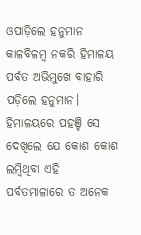ଓପାଡ଼ିଲେ ହନୁମାନ
କାଳବିଳମ୍ବ ନକରି ହିମାଳୟ ପର୍ବତ ଅଭିମୁଖେ ବାହାରି ପଡ଼ିଲେ ହନୁମାନ। ହିମାଳୟରେ ପହଞ୍ଚି ସେ ଦେଖିଲେ ଯେ କୋଶ କୋଶ ଲମ୍ବିଥିବା ଏହି ପର୍ବତମାଳାରେ ତ ଅନେକ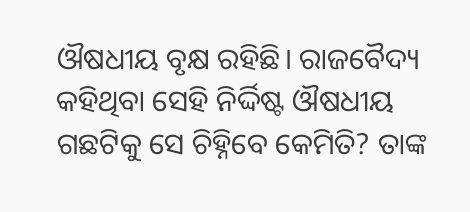ଔଷଧୀୟ ବୃକ୍ଷ ରହିଛି। ରାଜବୈଦ୍ୟ କହିଥିବା ସେହି ନିର୍ଦ୍ଦିଷ୍ଟ ଔଷଧୀୟ ଗଛଟିକୁ ସେ ଚିହ୍ନିବେ କେମିତି? ତାଙ୍କ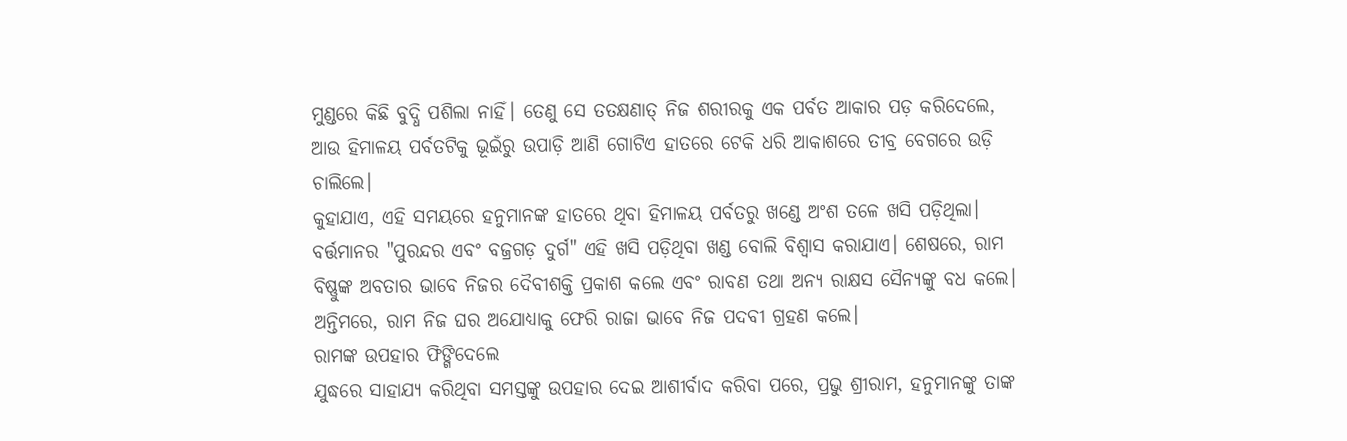ମୁଣ୍ଡରେ କିଛି ବୁଦ୍ଧି ପଶିଲା ନାହିଁ। ତେଣୁ ସେ ତତକ୍ଷଣାତ୍ ନିଜ ଶରୀରକୁ ଏକ ପର୍ବତ ଆକାର ପଡ଼ କରିଦେଲେ, ଆଉ ହିମାଳୟ ପର୍ବତଟିକୁ ଭୂଇଁରୁ ଉପାଡ଼ି ଆଣି ଗୋଟିଏ ହାତରେ ଟେକି ଧରି ଆକାଶରେ ତୀବ୍ର ବେଗରେ ଉଡ଼ି ଚାଲିଲେ।
କୁହାଯାଏ, ଏହି ସମୟରେ ହନୁମାନଙ୍କ ହାତରେ ଥିବା ହିମାଳୟ ପର୍ବତରୁ ଖଣ୍ଡେ ଅଂଶ ତଳେ ଖସି ପଡ଼ିଥିଲା। ବର୍ତ୍ତମାନର "ପୁରନ୍ଦର ଏବଂ ବଜ୍ରଗଡ଼ ଦୁର୍ଗ" ଏହି ଖସି ପଡ଼ିଥିବା ଖଣ୍ଡ ବୋଲି ବିଶ୍ୱାସ କରାଯାଏ। ଶେଷରେ, ରାମ ବିଷ୍ଣୁଙ୍କ ଅବତାର ଭାବେ ନିଜର ଦୈବୀଶକ୍ତି ପ୍ରକାଶ କଲେ ଏବଂ ରାବଣ ତଥା ଅନ୍ୟ ରାକ୍ଷସ ସୈନ୍ୟଙ୍କୁ ବଧ କଲେ। ଅନ୍ତିମରେ, ରାମ ନିଜ ଘର ଅଯୋଧ୍ୟାକୁ ଫେରି ରାଜା ଭାବେ ନିଜ ପଦବୀ ଗ୍ରହଣ କଲେ।
ରାମଙ୍କ ଉପହାର ଫିଙ୍ଗିଦେଲେ
ଯୁଦ୍ଧରେ ସାହାଯ୍ୟ କରିଥିବା ସମସ୍ତଙ୍କୁ ଉପହାର ଦେଇ ଆଶୀର୍ବାଦ କରିବା ପରେ, ପ୍ରଭୁ ଶ୍ରୀରାମ, ହନୁମାନଙ୍କୁ ତାଙ୍କ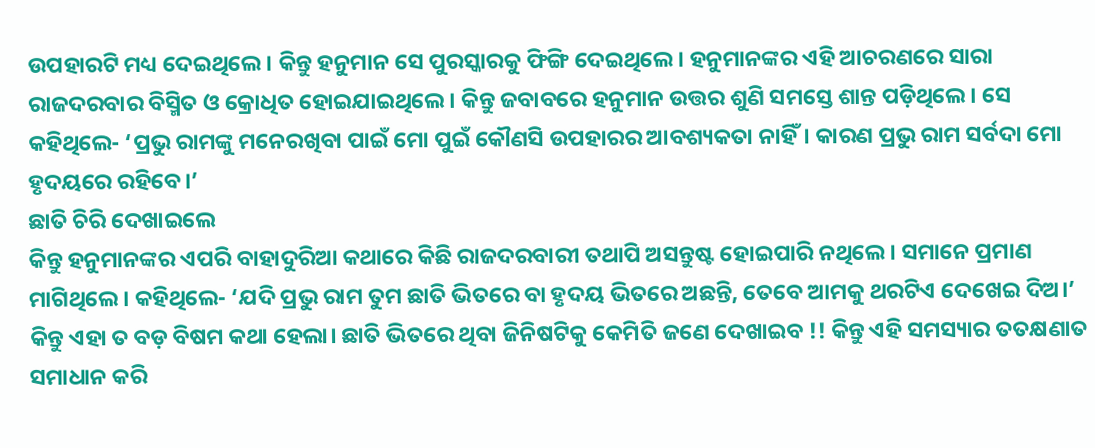ଉପହାରଟି ମଧ୍ୟ ଦେଇଥିଲେ। କିନ୍ତୁ ହନୁମାନ ସେ ପୁରସ୍କାରକୁ ଫିଙ୍ଗି ଦେଇଥିଲେ। ହନୁମାନଙ୍କର ଏହି ଆଚରଣରେ ସାରା ରାଜଦରବାର ବିସ୍ମିତ ଓ କ୍ରୋଧିତ ହୋଇଯାଇଥିଲେ। କିନ୍ତୁ ଜବାବରେ ହନୁମାନ ଉତ୍ତର ଶୁଣି ସମସ୍ତେ ଶାନ୍ତ ପଡ଼ିଥିଲେ। ସେ କହିଥିଲେ- ‘ପ୍ରଭୁ ରାମଙ୍କୁ ମନେରଖିବା ପାଇଁ ମୋ ପୁଇଁ କୌଣସି ଉପହାରର ଆବଶ୍ୟକତା ନାହିଁ। କାରଣ ପ୍ରଭୁ ରାମ ସର୍ବଦା ମୋ ହୃଦୟରେ ରହିବେ।’
ଛାତି ଚିରି ଦେଖାଇଲେ
କିନ୍ତୁ ହନୁମାନଙ୍କର ଏପରି ବାହାଦୁରିଆ କଥାରେ କିଛି ରାଜଦରବାରୀ ତଥାପି ଅସନ୍ତୁଷ୍ଟ ହୋଇପାରି ନଥିଲେ। ସମାନେ ପ୍ରମାଣ ମାଗିଥିଲେ। କହିଥିଲେ- ‘ଯଦି ପ୍ରଭୁ ରାମ ତୁମ ଛାତି ଭିତରେ ବା ହୃଦୟ ଭିତରେ ଅଛନ୍ତି, ତେବେ ଆମକୁ ଥରଟିଏ ଦେଖେଇ ଦିଅ।’ କିନ୍ତୁ ଏହା ତ ବଡ଼ ବିଷମ କଥା ହେଲା। ଛାତି ଭିତରେ ଥିବା ଜିନିଷଟିକୁ କେମିତି ଜଣେ ଦେଖାଇବ !! କିନ୍ତୁ ଏହି ସମସ୍ୟାର ତତକ୍ଷଣାତ ସମାଧାନ କରି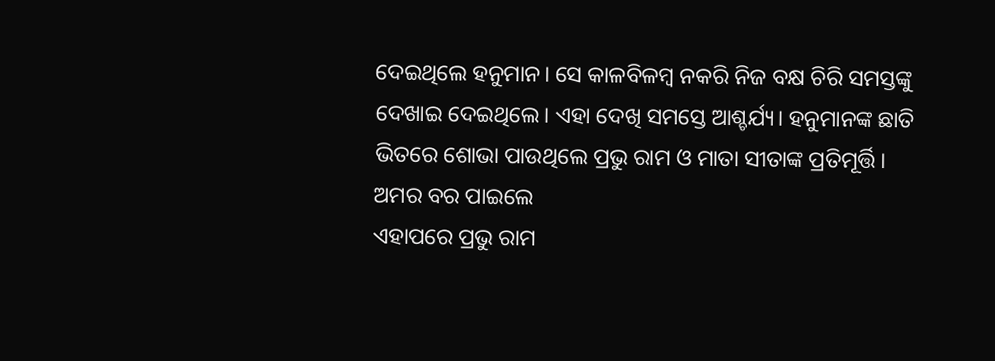ଦେଇଥିଲେ ହନୁମାନ। ସେ କାଳବିଳମ୍ବ ନକରି ନିଜ ବକ୍ଷ ଚିରି ସମସ୍ତଙ୍କୁ ଦେଖାଇ ଦେଇଥିଲେ। ଏହା ଦେଖି ସମସ୍ତେ ଆଶ୍ଚର୍ଯ୍ୟ। ହନୁମାନଙ୍କ ଛାତି ଭିତରେ ଶୋଭା ପାଉଥିଲେ ପ୍ରଭୁ ରାମ ଓ ମାତା ସୀତାଙ୍କ ପ୍ରତିମୂର୍ତ୍ତି।
ଅମର ବର ପାଇଲେ
ଏହାପରେ ପ୍ରଭୁ ରାମ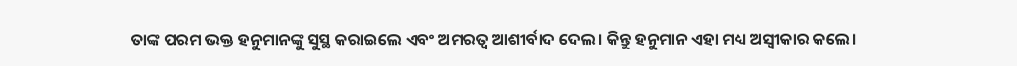ତାଙ୍କ ପରମ ଭକ୍ତ ହନୁମାନଙ୍କୁ ସୁସ୍ଥ କରାଇଲେ ଏବଂ ଅମରତ୍ୱ ଆଶୀର୍ବାଦ ଦେଲ। କିନ୍ତୁ ହନୁମାନ ଏହା ମଧ୍ୟ ଅସ୍ୱୀକାର କଲେ।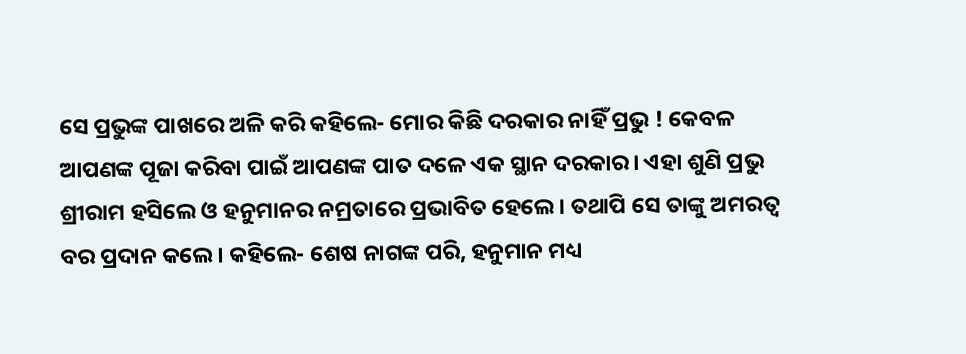ସେ ପ୍ରଭୁଙ୍କ ପାଖରେ ଅଳି କରି କହିଲେ- ମୋର କିଛି ଦରକାର ନାହିଁ ପ୍ରଭୁ ! କେବଳ ଆପଣଙ୍କ ପୂଜା କରିବା ପାଇଁ ଆପଣଙ୍କ ପାତ ଦଳେ ଏକ ସ୍ଥାନ ଦରକାର। ଏହା ଶୁଣି ପ୍ରଭୁ ଶ୍ରୀରାମ ହସିଲେ ଓ ହନୁମାନର ନମ୍ରତାରେ ପ୍ରଭାବିତ ହେଲେ। ତଥାପି ସେ ତାଙ୍କୁ ଅମରତ୍ୱ ବର ପ୍ରଦାନ କଲେ। କହିଲେ- ଶେଷ ନାଗଙ୍କ ପରି, ହନୁମାନ ମଧ୍ୟ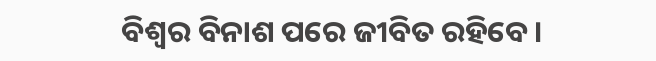ବିଶ୍ୱର ବିନାଶ ପରେ ଜୀବିତ ରହିବେ।